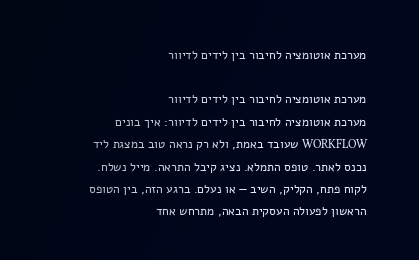מערכת אוטומציה לחיבור בין לידים לדיוור

מערכת אוטומציה לחיבור בין לידים לדיוור
מערכת אוטומציה לחיבור בין לידים לדיוור: איך בונים WORKFLOW שעובד באמת, ולא רק נראה טוב במצגת ליד נכנס לאתר. טופס התמלא. נציג קיבל התראה. מייל נשלח. לקוח פתח, הקליק, השיב — או נעלם. ברגע הזה, בין הטופס הראשון לפעולה העסקית הבאה, מתרחש אחד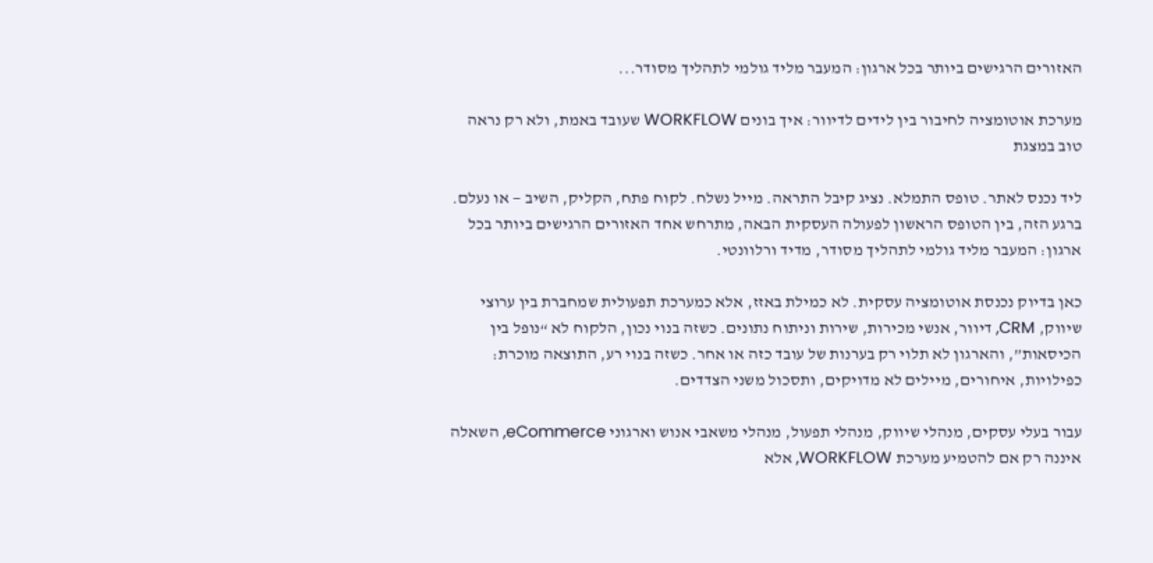האזורים הרגישים ביותר בכל ארגון: המעבר מליד גולמי לתהליך מסודר...

מערכת אוטומציה לחיבור בין לידים לדיוור: איך בונים WORKFLOW שעובד באמת, ולא רק נראה טוב במצגת

ליד נכנס לאתר. טופס התמלא. נציג קיבל התראה. מייל נשלח. לקוח פתח, הקליק, השיב — או נעלם. ברגע הזה, בין הטופס הראשון לפעולה העסקית הבאה, מתרחש אחד האזורים הרגישים ביותר בכל ארגון: המעבר מליד גולמי לתהליך מסודר, מדיד ורלוונטי.

כאן בדיוק נכנסת אוטומציה עסקית. לא כמילת באזז, אלא כמערכת תפעולית שמחברת בין ערוצי שיווק, CRM, דיוור, אנשי מכירות, שירות וניתוח נתונים. כשזה בנוי נכון, הלקוח לא “נופל בין הכיסאות”, והארגון לא תלוי רק בערנות של עובד כזה או אחר. כשזה בנוי רע, התוצאה מוכרת: כפילויות, איחורים, מיילים לא מדויקים, ותסכול משני הצדדים.

עבור בעלי עסקים, מנהלי שיווק, מנהלי תפעול, מנהלי משאבי אנוש וארגוני eCommerce, השאלה איננה רק אם להטמיע מערכת WORKFLOW, אלא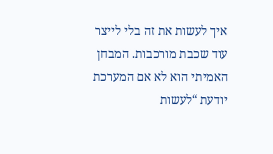איך לעשות את זה בלי לייצר עוד שכבת מורכבות. המבחן האמיתי הוא לא אם המערכת יודעת “לעשות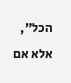הכל”, אלא אם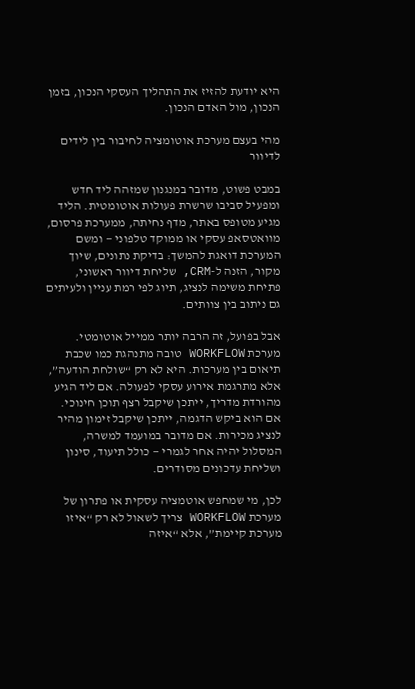היא יודעת להזיז את התהליך העסקי הנכון, בזמן הנכון, מול האדם הנכון.

מהי בעצם מערכת אוטומציה לחיבור בין לידים לדיוור

במבט פשוט, מדובר במנגנון שמזהה ליד חדש ומפעיל סביבו שרשרת פעולות אוטומטית. הליד מגיע מטופס באתר, מדף נחיתה, ממערכת פרסום, מוואטסאפ עסקי או ממוקד טלפוני — ומשם המערכת דואגת להמשך: בדיקת נתונים, שיוך מקור, הזנה ל-CRM, שליחת דיוור ראשוני, פתיחת משימה לנציג, תיוג לפי רמת עניין ולעיתים גם ניתוב בין צוותים.

אבל בפועל, זה הרבה יותר ממייל אוטומטי. מערכת WORKFLOW טובה מתנהגת כמו שכבת תיאום בין מערכות. היא לא רק “שולחת הודעה”, אלא מתרגמת אירוע עסקי לפעולה. אם ליד הגיע מהורדת מדריך, ייתכן שיקבל רצף תוכן חינוכי. אם הוא ביקש הדגמה, ייתכן שיקבל זימון מהיר לנציג מכירות. אם מדובר במועמד למשרה, המסלול יהיה אחר לגמרי — כולל תיעוד, סינון ושליחת עדכונים מסודרים.

לכן, מי שמחפש אוטמציה עסקית או פתרון של מערכת WORKFLOW צריך לשאול לא רק “איזו מערכת קיימת”, אלא “איזה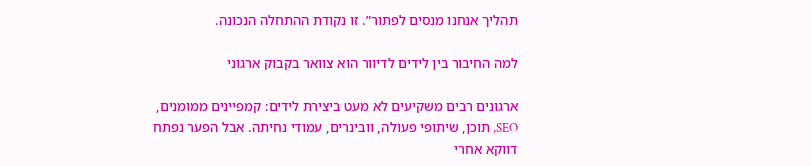תהליך אנחנו מנסים לפתור”. זו נקודת ההתחלה הנכונה.

למה החיבור בין לידים לדיוור הוא צוואר בקבוק ארגוני

ארגונים רבים משקיעים לא מעט ביצירת לידים: קמפיינים ממומנים, SEO, תוכן, שיתופי פעולה, וובינרים, עמודי נחיתה. אבל הפער נפתח דווקא אחרי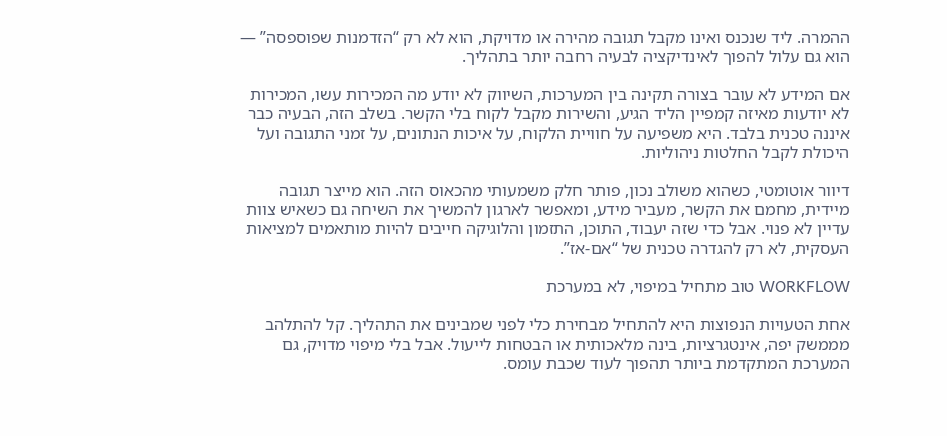ההמרה. ליד שנכנס ואינו מקבל תגובה מהירה או מדויקת, הוא לא רק “הזדמנות שפוספסה” — הוא גם עלול להפוך לאינדיקציה לבעיה רחבה יותר בתהליך.

אם המידע לא עובר בצורה תקינה בין המערכות, השיווק לא יודע מה המכירות עשו, המכירות לא יודעות מאיזה קמפיין הליד הגיע, והשירות מקבל לקוח בלי הקשר. בשלב הזה, הבעיה כבר איננה טכנית בלבד. היא משפיעה על חוויית הלקוח, על איכות הנתונים, על זמני התגובה ועל היכולת לקבל החלטות ניהוליות.

דיוור אוטומטי, כשהוא משולב נכון, פותר חלק משמעותי מהכאוס הזה. הוא מייצר תגובה מיידית, מחמם את הקשר, מעביר מידע, ומאפשר לארגון להמשיך את השיחה גם כשאיש צוות עדיין לא פנוי. אבל כדי שזה יעבוד, התוכן, התזמון והלוגיקה חייבים להיות מותאמים למציאות העסקית, לא רק להגדרה טכנית של “אם-אז”.

WORKFLOW טוב מתחיל במיפוי, לא במערכת

אחת הטעויות הנפוצות היא להתחיל מבחירת כלי לפני שמבינים את התהליך. קל להתלהב מממשק יפה, אינטגרציות, בינה מלאכותית או הבטחות לייעול. אבל בלי מיפוי מדויק, גם המערכת המתקדמת ביותר תהפוך לעוד שכבת עומס.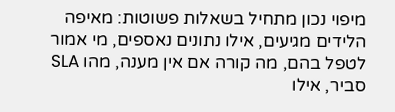מיפוי נכון מתחיל בשאלות פשוטות: מאיפה הלידים מגיעים, אילו נתונים נאספים, מי אמור לטפל בהם, מה קורה אם אין מענה, מהו SLA סביר, אילו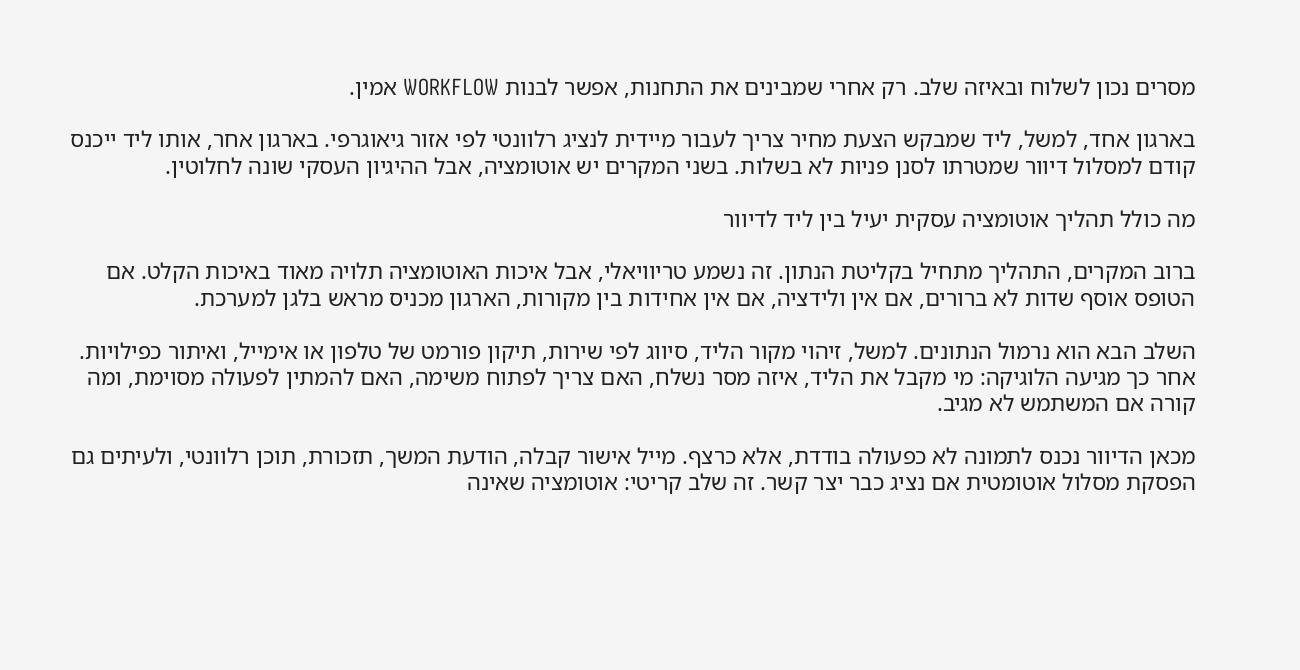מסרים נכון לשלוח ובאיזה שלב. רק אחרי שמבינים את התחנות, אפשר לבנות WORKFLOW אמין.

בארגון אחד, למשל, ליד שמבקש הצעת מחיר צריך לעבור מיידית לנציג רלוונטי לפי אזור גיאוגרפי. בארגון אחר, אותו ליד ייכנס קודם למסלול דיוור שמטרתו לסנן פניות לא בשלות. בשני המקרים יש אוטומציה, אבל ההיגיון העסקי שונה לחלוטין.

מה כולל תהליך אוטומציה עסקית יעיל בין ליד לדיוור

ברוב המקרים, התהליך מתחיל בקליטת הנתון. זה נשמע טריוויאלי, אבל איכות האוטומציה תלויה מאוד באיכות הקלט. אם הטופס אוסף שדות לא ברורים, אם אין ולידציה, אם אין אחידות בין מקורות, הארגון מכניס מראש בלגן למערכת.

השלב הבא הוא נרמול הנתונים. למשל, זיהוי מקור הליד, סיווג לפי שירות, תיקון פורמט של טלפון או אימייל, ואיתור כפילויות. אחר כך מגיעה הלוגיקה: מי מקבל את הליד, איזה מסר נשלח, האם צריך לפתוח משימה, האם להמתין לפעולה מסוימת, ומה קורה אם המשתמש לא מגיב.

מכאן הדיוור נכנס לתמונה לא כפעולה בודדת, אלא כרצף. מייל אישור קבלה, הודעת המשך, תזכורת, תוכן רלוונטי, ולעיתים גם הפסקת מסלול אוטומטית אם נציג כבר יצר קשר. זה שלב קריטי: אוטומציה שאינה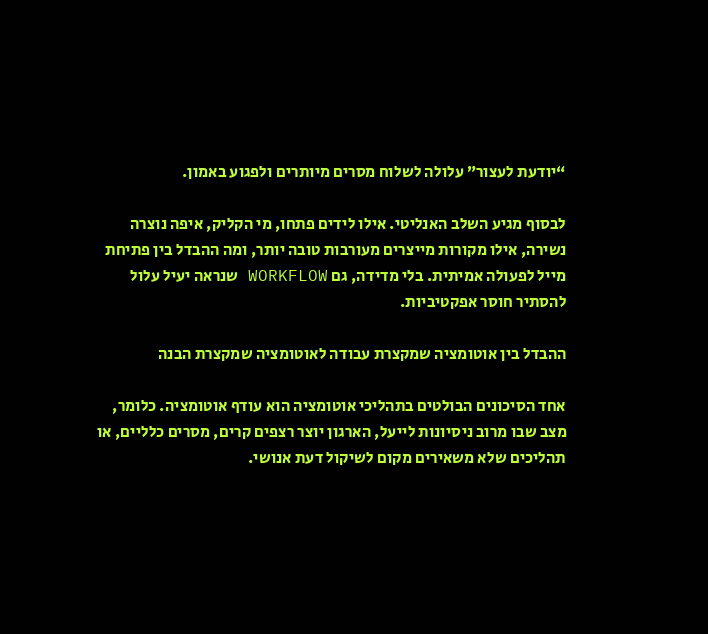“יודעת לעצור” עלולה לשלוח מסרים מיותרים ולפגוע באמון.

לבסוף מגיע השלב האנליטי. אילו לידים פתחו, מי הקליק, איפה נוצרה נשירה, אילו מקורות מייצרים מעורבות טובה יותר, ומה ההבדל בין פתיחת מייל לפעולה אמיתית. בלי מדידה, גם WORKFLOW שנראה יעיל עלול להסתיר חוסר אפקטיביות.

ההבדל בין אוטומציה שמקצרת עבודה לאוטומציה שמקצרת הבנה

אחד הסיכונים הבולטים בתהליכי אוטומציה הוא עודף אוטומציה. כלומר, מצב שבו מרוב ניסיונות לייעל, הארגון יוצר רצפים קרים, מסרים כלליים, או תהליכים שלא משאירים מקום לשיקול דעת אנושי.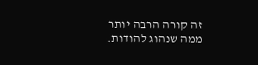זה קורה הרבה יותר ממה שנהוג להודות.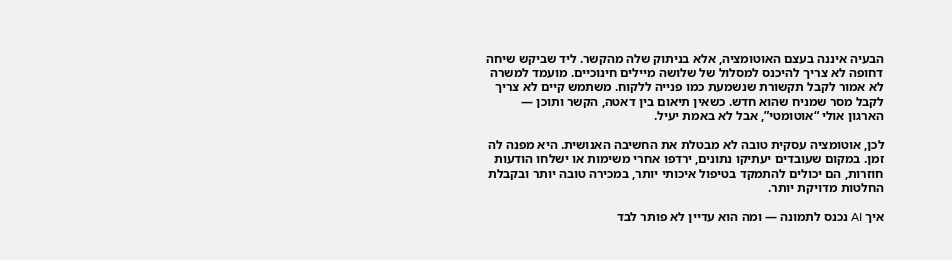הבעיה איננה בעצם האוטומציה, אלא בניתוק שלה מהקשר. ליד שביקש שיחה דחופה לא צריך להיכנס למסלול של שלושה מיילים חינוכיים. מועמד למשרה לא אמור לקבל תקשורת שנשמעת כמו פנייה ללקוח. משתמש קיים לא צריך לקבל מסר שמניח שהוא חדש. כשאין תיאום בין דאטה, הקשר ותוכן — הארגון אולי “אוטומטי”, אבל לא באמת יעיל.

לכן, אוטומציה עסקית טובה לא מבטלת את החשיבה האנושית. היא מפנה לה זמן. במקום שעובדים יעתיקו נתונים, ירדפו אחרי משימות או ישלחו הודעות חוזרות, הם יכולים להתמקד בטיפול איכותי יותר, במכירה טובה יותר ובקבלת החלטות מדויקת יותר.

איך AI נכנס לתמונה — ומה הוא עדיין לא פותר לבד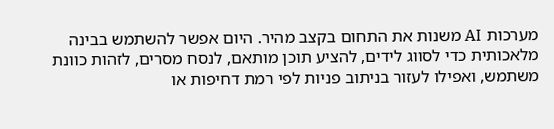מערכות AI משנות את התחום בקצב מהיר. היום אפשר להשתמש בבינה מלאכותית כדי לסווג לידים, להציע תוכן מותאם, לנסח מסרים, לזהות כוונת משתמש, ואפילו לעזור בניתוב פניות לפי רמת דחיפות או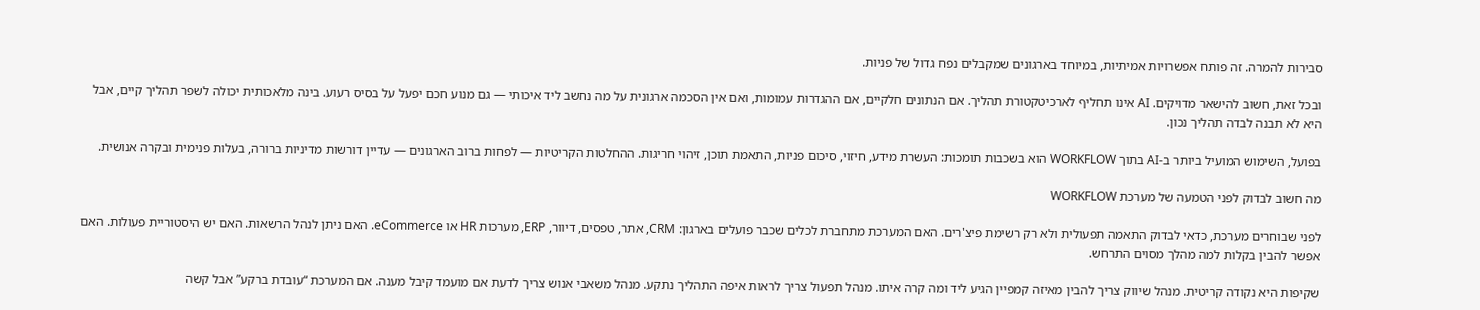סבירות להמרה. זה פותח אפשרויות אמיתיות, במיוחד בארגונים שמקבלים נפח גדול של פניות.

ובכל זאת, חשוב להישאר מדויקים. AI אינו תחליף לארכיטקטורת תהליך. אם הנתונים חלקיים, אם ההגדרות עמומות, ואם אין הסכמה ארגונית על מה נחשב ליד איכותי — גם מנוע חכם יפעל על בסיס רעוע. בינה מלאכותית יכולה לשפר תהליך קיים, אבל היא לא תבנה לבדה תהליך נכון.

בפועל, השימוש המועיל ביותר ב-AI בתוך WORKFLOW הוא בשכבות תומכות: העשרת מידע, חיזוי, סיכום פניות, התאמת תוכן, זיהוי חריגות. ההחלטות הקריטיות — לפחות ברוב הארגונים — עדיין דורשות מדיניות ברורה, בעלות פנימית ובקרה אנושית.

מה חשוב לבדוק לפני הטמעה של מערכת WORKFLOW

לפני שבוחרים מערכת, כדאי לבדוק התאמה תפעולית ולא רק רשימת פיצ'רים. האם המערכת מתחברת לכלים שכבר פועלים בארגון: CRM, אתר, טפסים, דיוור, ERP, מערכות HR או eCommerce. האם ניתן לנהל הרשאות. האם יש היסטוריית פעולות. האם אפשר להבין בקלות למה מהלך מסוים התרחש.

שקיפות היא נקודה קריטית. מנהל שיווק צריך להבין מאיזה קמפיין הגיע ליד ומה קרה איתו. מנהל תפעול צריך לראות איפה התהליך נתקע. מנהל משאבי אנוש צריך לדעת אם מועמד קיבל מענה. אם המערכת “עובדת ברקע” אבל קשה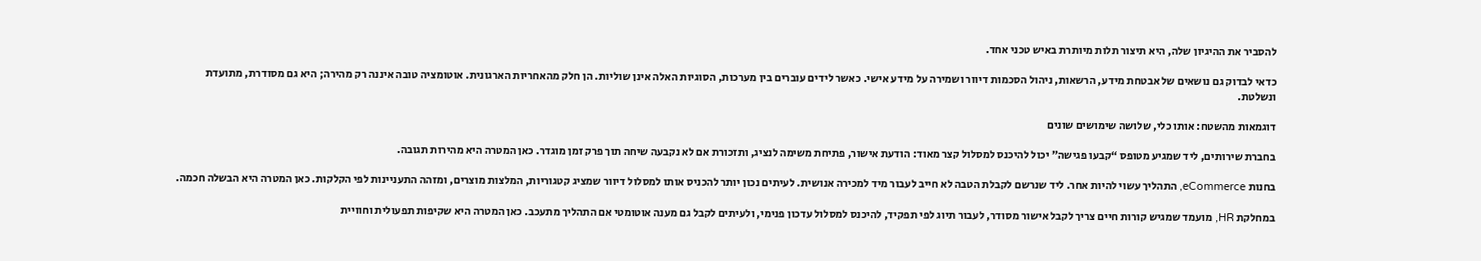להסביר את ההיגיון שלה, היא תיצור תלות מיותרת באיש טכני אחד.

כדאי לבדוק גם נושאים של אבטחת מידע, הרשאות, ניהול הסכמות דיוור ושמירה על מידע אישי. כאשר לידים עוברים בין מערכות, הסוגיות האלה אינן שוליות. הן חלק מהאחריות הארגונית. אוטומציה טובה איננה רק מהירה; היא גם מסודרת, מתועדת ונשלטת.

דוגמאות מהשטח: אותו כלי, שלושה שימושים שונים

בחברת שירותים, ליד שמגיע מטופס “קבעו פגישה” יכול להיכנס למסלול קצר מאוד: הודעת אישור, פתיחת משימה לנציג, ותזכורת אם לא נקבעה שיחה תוך פרק זמן מוגדר. כאן המטרה היא מהירות תגובה.

בחנות eCommerce, התהליך עשוי להיות אחר. ליד שנרשם לקבלת הטבה לא חייב לעבור מיד למכירה אנושית. לעיתים נכון יותר להכניס אותו למסלול דיוור שמציג קטגוריות, המלצות מוצרים, ומזהה התעניינות לפי הקלקות. כאן המטרה היא הבשלה חכמה.

במחלקת HR, מועמד שמגיש קורות חיים צריך לקבל אישור מסודר, לעבור תיוג לפי תפקיד, להיכנס למסלול עדכון פנימי, ולעיתים לקבל גם מענה אוטומטי אם התהליך מתעכב. כאן המטרה היא שקיפות תפעולית וחוויית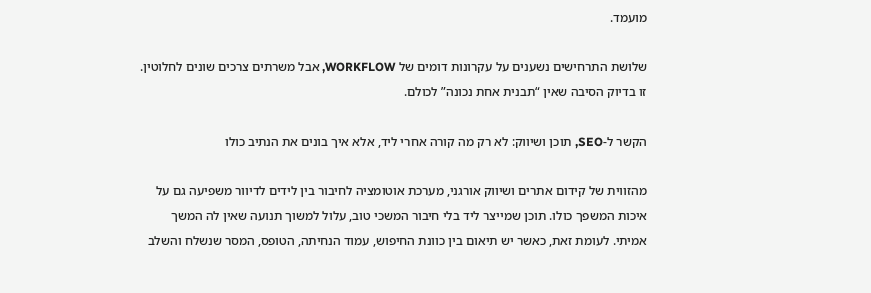מועמד.

שלושת התרחישים נשענים על עקרונות דומים של WORKFLOW, אבל משרתים צרכים שונים לחלוטין. זו בדיוק הסיבה שאין “תבנית אחת נכונה” לכולם.

הקשר ל-SEO, תוכן ושיווק: לא רק מה קורה אחרי ליד, אלא איך בונים את הנתיב כולו

מהזווית של קידום אתרים ושיווק אורגני, מערכת אוטומציה לחיבור בין לידים לדיוור משפיעה גם על איכות המשפך כולו. תוכן שמייצר ליד בלי חיבור המשכי טוב, עלול למשוך תנועה שאין לה המשך אמיתי. לעומת זאת, כאשר יש תיאום בין כוונת החיפוש, עמוד הנחיתה, הטופס, המסר שנשלח והשלב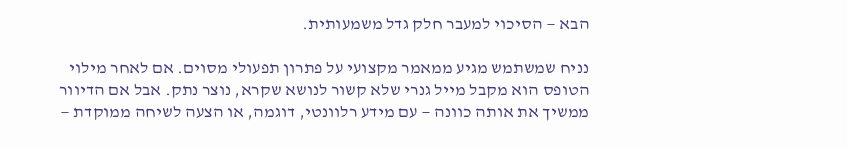הבא — הסיכוי למעבר חלק גדל משמעותית.

נניח שמשתמש מגיע ממאמר מקצועי על פתרון תפעולי מסוים. אם לאחר מילוי הטופס הוא מקבל מייל גנרי שלא קשור לנושא שקרא, נוצר נתק. אבל אם הדיוור ממשיך את אותה כוונה — עם מידע רלוונטי, דוגמה, או הצעה לשיחה ממוקדת —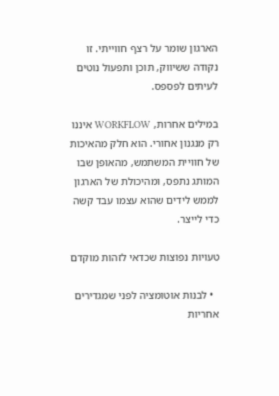הארגון שומר על רצף חווייתי. זו נקודה ששיווק, תוכן ותפעול נוטים לעיתים לפספס.

במילים אחרות, WORKFLOW איננו רק מנגנון אחורי. הוא חלק מהאיכות של חוויית המשתמש, מהאופן שבו המותג נתפס, ומהיכולת של הארגון לממש לידים שהוא עצמו עבד קשה כדי לייצר.

טעויות נפוצות שכדאי לזהות מוקדם

  • לבנות אוטומציה לפני שמגדירים אחריות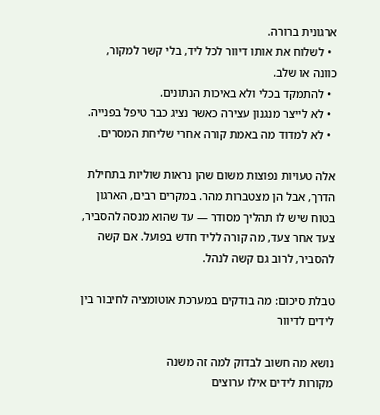ארגונית ברורה.
  • לשלוח את אותו דיוור לכל ליד, בלי קשר למקור, כוונה או שלב.
  • להתמקד בכלי ולא באיכות הנתונים.
  • לא לייצר מנגנון עצירה כאשר נציג כבר טיפל בפנייה.
  • לא למדוד מה באמת קורה אחרי שליחת המסרים.

אלה טעויות נפוצות משום שהן נראות שוליות בתחילת הדרך, אבל הן מצטברות מהר. במקרים רבים, הארגון בטוח שיש לו תהליך מסודר — עד שהוא מנסה להסביר, צעד אחר צעד, מה קורה לליד חדש בפועל. אם קשה להסביר, לרוב גם קשה לנהל.

טבלת סיכום: מה בודקים במערכת אוטומציה לחיבור בין לידים לדיוור

נושא מה חשוב לבדוק למה זה משנה
מקורות לידים אילו ערוצים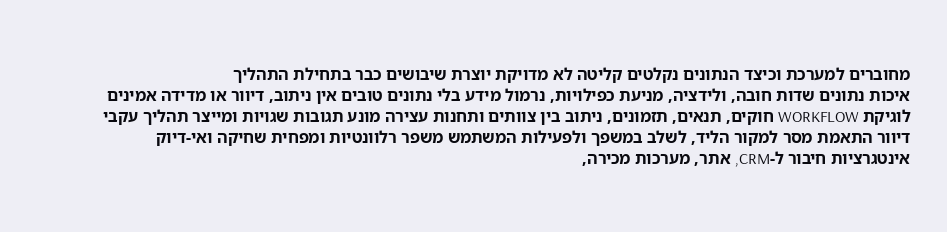מחוברים למערכת וכיצד הנתונים נקלטים קליטה לא מדויקת יוצרת שיבושים כבר בתחילת התהליך
איכות נתונים שדות חובה, ולידציה, מניעת כפילויות, נרמול מידע בלי נתונים טובים אין ניתוב, דיוור או מדידה אמינים
לוגיקת WORKFLOW חוקים, תנאים, תזמונים, ניתוב בין צוותים ותחנות עצירה מונע תגובות שגויות ומייצר תהליך עקבי
דיוור התאמת מסר למקור הליד, לשלב במשפך ולפעילות המשתמש משפר רלוונטיות ומפחית שחיקה ואי-דיוק
אינטגרציות חיבור ל-CRM, אתר, מערכות מכירה,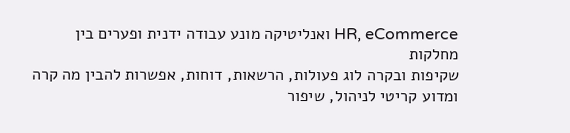HR, eCommerce ואנליטיקה מונע עבודה ידנית ופערים בין מחלקות
שקיפות ובקרה לוג פעולות, הרשאות, דוחות, אפשרות להבין מה קרה ומדוע קריטי לניהול, שיפור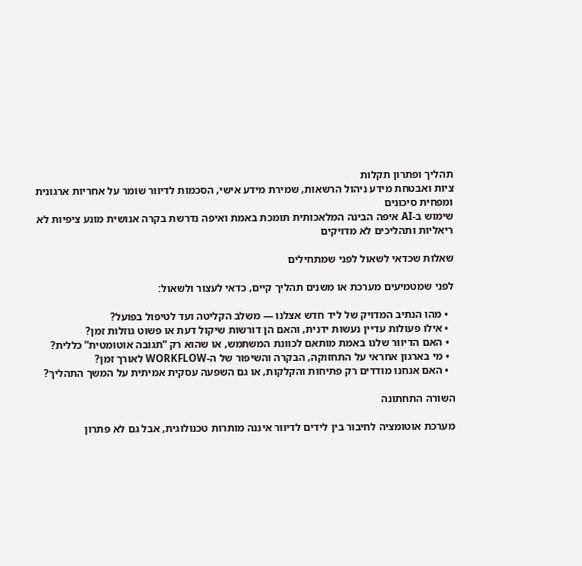תהליך ופתרון תקלות
ציות ואבטחת מידע ניהול הרשאות, שמירת מידע אישי, הסכמות לדיוור שומר על אחריות ארגונית ומפחית סיכונים
שימוש ב-AI איפה הבינה המלאכותית תומכת באמת ואיפה נדרשת בקרה אנושית מונע ציפיות לא ריאליות ותהליכים לא מדויקים

שאלות שכדאי לשאול לפני שמתחילים

לפני שמטמיעים מערכת או משנים תהליך קיים, כדאי לעצור ולשאול:

  • מהו הנתיב המדויק של ליד חדש אצלנו — משלב הקליטה ועד לטיפול בפועל?
  • אילו פעולות עדיין נעשות ידנית, והאם הן דורשות שיקול דעת או פשוט גוזלות זמן?
  • האם הדיוור שלנו באמת מותאם לכוונת המשתמש, או שהוא רק “תגובה אוטומטית” כללית?
  • מי בארגון אחראי על התחזוקה, הבקרה והשיפור של ה-WORKFLOW לאורך זמן?
  • האם אנחנו מודדים רק פתיחות והקלקות, או גם השפעה עסקית אמיתית על המשך התהליך?

השורה התחתונה

מערכת אוטומציה לחיבור בין לידים לדיוור איננה מותרות טכנולוגית, אבל גם לא פתרון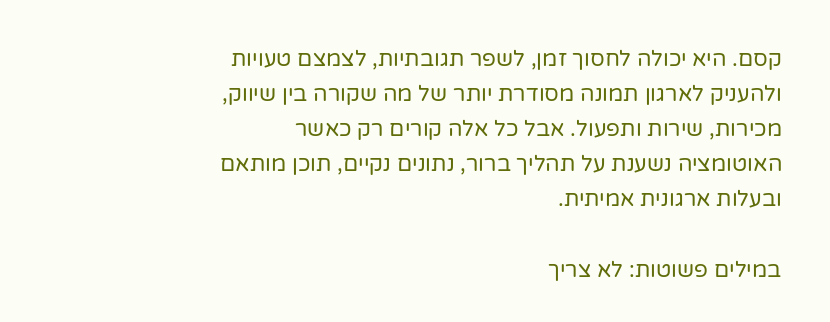קסם. היא יכולה לחסוך זמן, לשפר תגובתיות, לצמצם טעויות ולהעניק לארגון תמונה מסודרת יותר של מה שקורה בין שיווק, מכירות, שירות ותפעול. אבל כל אלה קורים רק כאשר האוטומציה נשענת על תהליך ברור, נתונים נקיים, תוכן מותאם ובעלות ארגונית אמיתית.

במילים פשוטות: לא צריך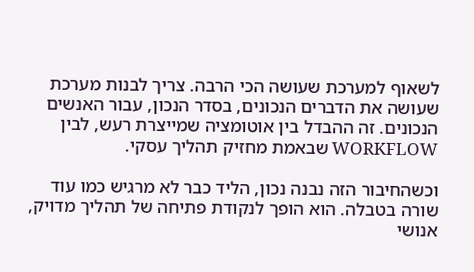לשאוף למערכת שעושה הכי הרבה. צריך לבנות מערכת שעושה את הדברים הנכונים, בסדר הנכון, עבור האנשים הנכונים. זה ההבדל בין אוטומציה שמייצרת רעש, לבין WORKFLOW שבאמת מחזיק תהליך עסקי.

וכשהחיבור הזה נבנה נכון, הליד כבר לא מרגיש כמו עוד שורה בטבלה. הוא הופך לנקודת פתיחה של תהליך מדויק, אנושי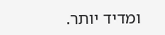ומדיד יותר.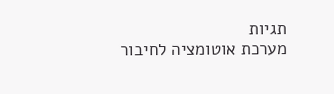תגיות
מערכת אוטומציה לחיבור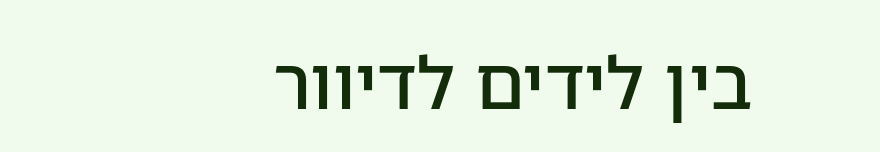בין לידים לדיוור